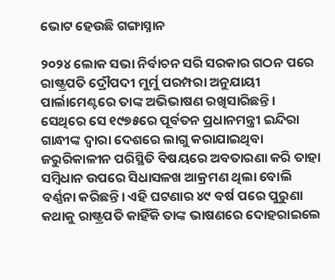ଭୋଟ ହେଉଛି ଗଙ୍ଗାସ୍ନାନ

୨୦୨୪ ଲୋକ ସଭା ନିର୍ବାଚନ ସରି ସରକାର ଗଠନ ପରେ ରାଷ୍ଟ୍ରପତି ଦ୍ରୌପଦୀ ମୁର୍ମୁ ପରମ୍ପରା ଅନୁଯାୟୀ ପାର୍ଲାମେଣ୍ଟରେ ତାଙ୍କ ଅଭିଭାଷଣ ରଖିସାରିଛନ୍ତି। ସେଥିରେ ସେ ୧୯୭୫ରେ ପୂର୍ବତନ ପ୍ରଧାନମନ୍ତ୍ରୀ ଇନ୍ଦିରା ଗାନ୍ଧୀଙ୍କ ଦ୍ୱାରା ଦେଶରେ ଲାଗୁ କରାଯାଇଥିବା ଜରୁରିକାଳୀନ ପରିସ୍ଥିତି ବିଷୟରେ ଅବତାରଣା କରି ତାହା ସମ୍ବିଧାନ ଉପରେ ସିଧାସଳଖ ଆକ୍ରମଣ ଥିଲା ବୋଲି ବର୍ଣ୍ଣନା କରିଛନ୍ତି। ଏହି ଘଟଣାର ୪୯ ବର୍ଷ ପରେ ପୁରୁଣା କଥାକୁ ରାଷ୍ଟ୍ରପତି କାହିଁକି ତାଙ୍କ ଭାଷଣରେ ଦୋହରାଇଲେ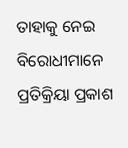ତାହାକୁ ନେଇ ବିରୋଧୀମାନେ ପ୍ରତିକ୍ରିୟା ପ୍ରକାଶ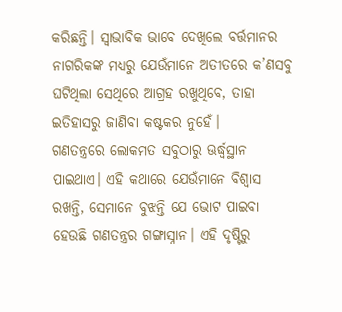କରିଛନ୍ତି। ସ୍ବାଭାବିକ ଭାବେ ଦେଖିଲେ ବର୍ତ୍ତମାନର ନାଗରିକଙ୍କ ମଧ୍ୟରୁ ଯେଉଁମାନେ ଅତୀତରେ କ’ଣସବୁ ଘଟିଥିଲା ସେଥିରେ ଆଗ୍ରହ ରଖୁଥିବେ, ତାହା ଇତିହାସରୁ ଜାଣିବା କଷ୍ଟକର ନୁହେଁ।
ଗଣତନ୍ତ୍ରରେ ଲୋକମତ ସବୁଠାରୁ ଊର୍ଦ୍ଧ୍ୱସ୍ଥାନ ପାଇଥାଏ। ଏହି କଥାରେ ଯେଉଁମାନେ ବିଶ୍ୱାସ ରଖନ୍ତି, ସେମାନେ ବୁଝନ୍ତି ଯେ ଭୋଟ ପାଇବା ହେଉଛି ଗଣତନ୍ତ୍ରର ଗଙ୍ଗାସ୍ନାନ। ଏହି ଦୃଷ୍ଟିରୁ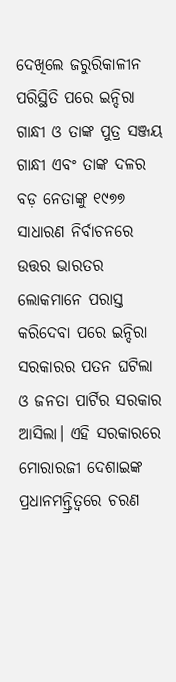ଦେଖିଲେ ଜରୁରିକାଳୀନ ପରିସ୍ଥିତି ପରେ ଇନ୍ଦିରା ଗାନ୍ଧୀ ଓ ତାଙ୍କ ପୁତ୍ର ସଞ୍ଜୟ ଗାନ୍ଧୀ ଏବଂ ତାଙ୍କ ଦଳର ବଡ଼ ନେତାଙ୍କୁ ୧୯୭୭ ସାଧାରଣ ନିର୍ବାଚନରେ ଉତ୍ତର ଭାରତର ଲୋକମାନେ ପରାସ୍ତ କରିଦେବା ପରେ ଇନ୍ଦିରା ସରକାରର ପତନ ଘଟିଲା ଓ ଜନତା ପାର୍ଟିର ସରକାର ଆସିଲା। ଏହି ସରକାରରେ ମୋରାରଜୀ ଦେଶାଇଙ୍କ ପ୍ରଧାନମନ୍ତ୍ରିତ୍ୱରେ ଚରଣ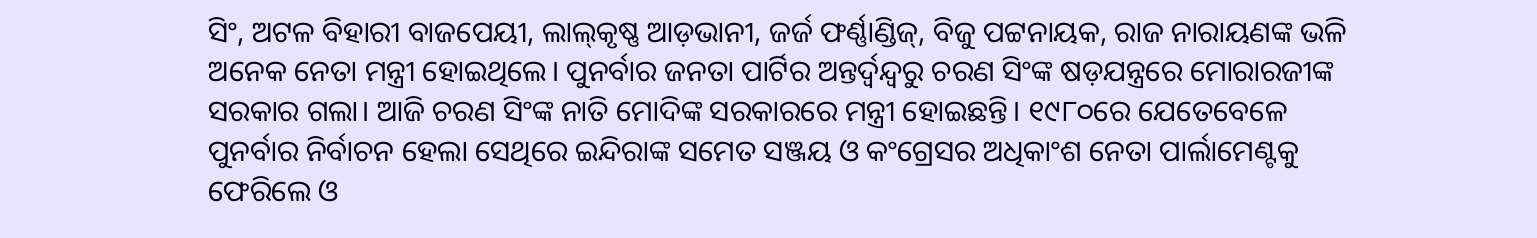ସିଂ, ଅଟଳ ବିହାରୀ ବାଜପେୟୀ, ଲାଲ୍‌କୃଷ୍ଣ ଆଡ଼ଭାନୀ, ଜର୍ଜ ଫର୍ଣ୍ଣାଣ୍ଡିଜ୍‌, ବିଜୁ ପଟ୍ଟନାୟକ, ରାଜ ନାରାୟଣଙ୍କ ଭଳି ଅନେକ ନେତା ମନ୍ତ୍ରୀ ହୋଇଥିଲେ। ପୁନର୍ବାର ଜନତା ପାର୍ଟିର ଅନ୍ତର୍ଦ୍ୱନ୍ଦ୍ୱରୁ ଚରଣ ସିଂଙ୍କ ଷଡ଼ଯନ୍ତ୍ରରେ ମୋରାରଜୀଙ୍କ ସରକାର ଗଲା। ଆଜି ଚରଣ ସିଂଙ୍କ ନାତି ମୋଦିଙ୍କ ସରକାରରେ ମନ୍ତ୍ରୀ ହୋଇଛନ୍ତି। ୧୯୮୦ରେ ଯେତେବେଳେ ପୁନର୍ବାର ନିର୍ବାଚନ ହେଲା ସେଥିରେ ଇନ୍ଦିରାଙ୍କ ସମେତ ସଞ୍ଜୟ ଓ କଂଗ୍ରେସର ଅଧିକାଂଶ ନେତା ପାର୍ଲାମେଣ୍ଟକୁ ଫେରିଲେ ଓ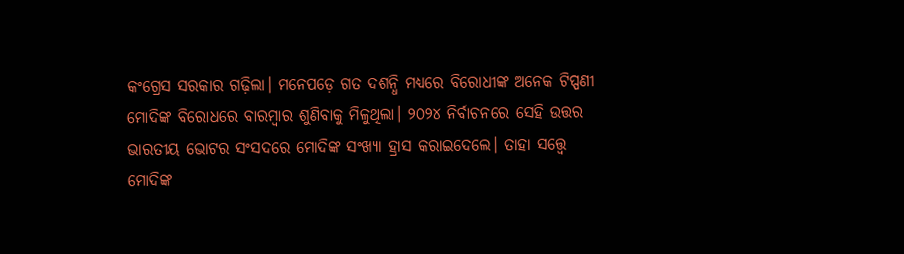କଂଗ୍ରେସ ସରକାର ଗଢ଼ିଲା। ମନେପଡ଼େ ଗତ ଦଶନ୍ଧି ମଧ୍ୟରେ ବିରୋଧୀଙ୍କ ଅନେକ ଟିପ୍ପଣୀ ମୋଦିଙ୍କ ବିରୋଧରେ ବାରମ୍ବାର ଶୁଣିବାକୁ ମିଳୁଥିଲା। ୨୦୨୪ ନିର୍ବାଚନରେ ସେହି ଉତ୍ତର ଭାରତୀୟ ଭୋଟର ସଂସଦରେ ମୋଦିଙ୍କ ସଂଖ୍ୟା ହ୍ରାସ କରାଇଦେଲେ। ତାହା ସତ୍ତ୍ୱେ ମୋଦିଙ୍କ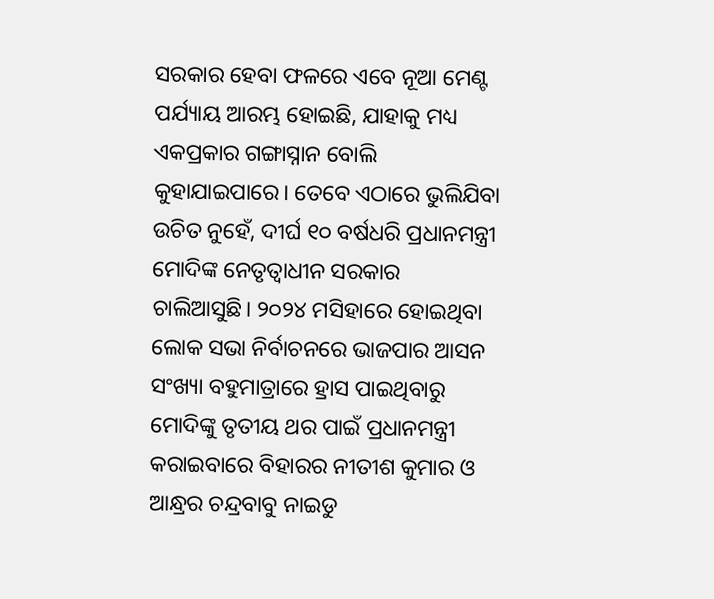ସରକାର ହେବା ଫଳରେ ଏବେ ନୂଆ ମେଣ୍ଟ ପର୍ଯ୍ୟାୟ ଆରମ୍ଭ ହୋଇଛି, ଯାହାକୁ ମଧ୍ୟ ଏକପ୍ରକାର ଗଙ୍ଗାସ୍ନାନ ବୋଲି କୁହାଯାଇପାରେ। ତେବେ ଏଠାରେ ଭୁଲିଯିବା ଉଚିତ ନୁହେଁ, ଦୀର୍ଘ ୧୦ ବର୍ଷଧରି ପ୍ରଧାନମନ୍ତ୍ରୀ ମୋଦିଙ୍କ ନେତୃତ୍ୱାଧୀନ ସରକାର ଚାଲିଆସୁଛି। ୨୦୨୪ ମସିହାରେ ହୋଇଥିବା ଲୋକ ସଭା ନିର୍ବାଚନରେ ଭାଜପାର ଆସନ ସଂଖ୍ୟା ବହୁମାତ୍ରାରେ ହ୍ରାସ ପାଇଥିବାରୁ ମୋଦିଙ୍କୁ ତୃତୀୟ ଥର ପାଇଁ ପ୍ରଧାନମନ୍ତ୍ରୀ କରାଇବାରେ ବିହାରର ନୀତୀଶ କୁମାର ଓ ଆନ୍ଧ୍ରର ଚନ୍ଦ୍ରବାବୁ ନାଇଡୁ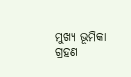ମୁଖ୍ୟ ଭୂମିକା ଗ୍ରହଣ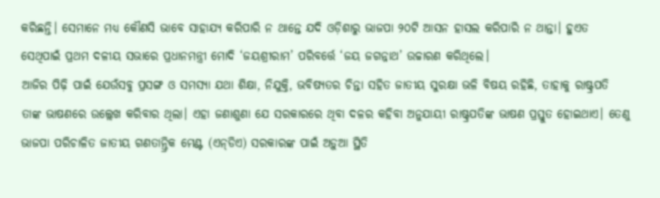କରିଛନ୍ତି। ସେମାନେ ମଧ୍ୟ କୌଣସି ଭାବେ ସାହାଯ୍ୟ କରିପାରି ନ ଥାନ୍ତେ ଯଦି ଓଡ଼ିଶାରୁ ଭାଜପା ୨୦ଟି ଆସନ ହାସଲ କରିପାରି ନ ଥାନ୍ତା। ହୁଏତ ସେଥିପାଇଁ ପ୍ରଥମ ଦଳୀୟ ସଭାରେ ପ୍ରଧାନମନ୍ତ୍ରୀ ମୋଦି ‘ଜୟଶ୍ରୀରାମ’ ପରିବର୍ତ୍ତେ ‘ଜୟ ଜଗନ୍ନାଥ’ ଉଚ୍ଚାରଣ କରିଥିଲେ।
ଆଜିର ପିଢ଼ି ପାଇଁ ଯେଉଁସବୁ ପ୍ରସଙ୍ଗ ଓ ସମସ୍ୟା ଯଥା ଶିକ୍ଷା, ନିଯୁକ୍ତି, ଭବିଷ୍ୟତର ଚିନ୍ତା ସହିତ ଜାତୀୟ ସୁରକ୍ଷା ଭଳି ବିଷୟ ରହିଛି, ତାହାକୁ ରାଷ୍ଟ୍ରପତି ତାଙ୍କ ଭାଷଣରେ ଉଲ୍ଲେଖ କରିବାର ଥିଲା। ଏହା ଜଣାଶୁଣା ଯେ ସରକାରରେ ଥିବା ଦଳର କହିବା ଅନୁଯାୟୀ ରାଷ୍ଟ୍ରପତିଙ୍କ ଭାଷଣ ପ୍ରସ୍ତୁତ ହୋଇଥାଏ। ତେଣୁ ଭାଜପା ପରିଚାଳିତ ଜାତୀୟ ଗଣତାନ୍ତ୍ରିକ ମେଣ୍ଟ (ଏନ୍‌ଡିଏ) ସରକାରଙ୍କ ପାଇଁ ଅଡ଼ୁଆ ସ୍ଥିତି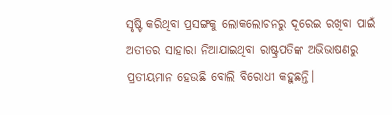ସୃଷ୍ଟି କରିଥିବା ପ୍ରସଙ୍ଗକୁ ଲୋକଲୋଚନରୁ ଦୂରେଇ ରଖିବା ପାଇଁ ଅତୀତର ସାହାରା ନିଆଯାଇଥିବା ରାଷ୍ଟ୍ରପତିଙ୍କ ଅଭିଭାଷଣରୁ ପ୍ରତୀୟମାନ ହେଉଛି ବୋଲି ବିରୋଧୀ କହୁଛନ୍ତି।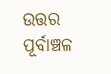ଉତ୍ତର ପୂର୍ବାଞ୍ଚଳ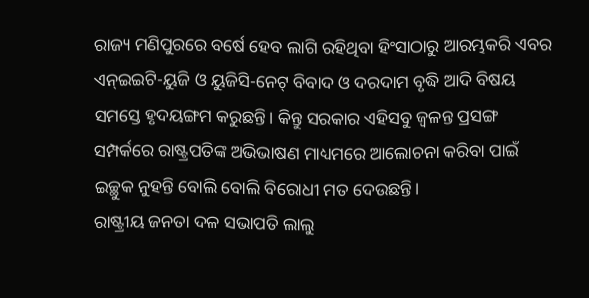ରାଜ୍ୟ ମଣିପୁରରେ ବର୍ଷେ ହେବ ଲାଗି ରହିଥିବା ହିଂସାଠାରୁ ଆରମ୍ଭକରି ଏବର ଏନ୍‌ଇଇଟି-ୟୁଜି ଓ ୟୁଜିସି-ନେଟ୍‌ ବିବାଦ ଓ ଦରଦାମ ବୃଦ୍ଧି ଆଦି ବିଷୟ ସମସ୍ତେ ହୃଦୟଙ୍ଗମ କରୁଛନ୍ତି। କିନ୍ତୁ ସରକାର ଏହିସବୁ ଜ୍ୱଳନ୍ତ ପ୍ରସଙ୍ଗ ସମ୍ପର୍କରେ ରାଷ୍ଟ୍ରପତିଙ୍କ ଅଭିଭାଷଣ ମାଧ୍ୟମରେ ଆଲୋଚନା କରିବା ପାଇଁ ଇଚ୍ଛୁକ ନୁହନ୍ତି ବୋଲି ବୋଲି ବିରୋଧୀ ମତ ଦେଉଛନ୍ତି।
ରାଷ୍ଟ୍ରୀୟ ଜନତା ଦଳ ସଭାପତି ଲାଲୁ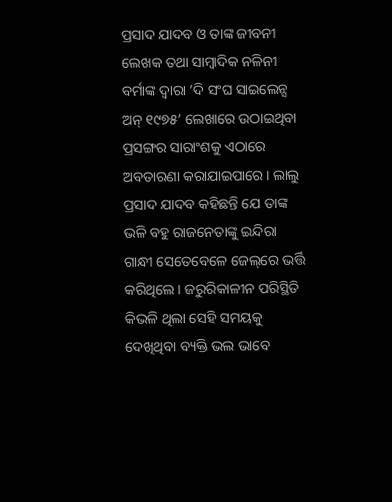ପ୍ରସାଦ ଯାଦବ ଓ ତାଙ୍କ ଜୀବନୀ ଲେଖକ ତଥା ସାମ୍ବାଦିକ ନଳିନୀ ବର୍ମାଙ୍କ ଦ୍ୱାରା ‘ଦି ସଂଘ ସାଇଲେନ୍ସ ଅନ୍‌ ୧୯୭୫’ ଲେଖାରେ ଉଠାଇଥିବା ପ୍ରସଙ୍ଗର ସାରାଂଶକୁ ଏଠାରେ ଅବତାରଣା କରାଯାଇପାରେ। ଲାଲୁ ପ୍ରସାଦ ଯାଦବ କହିଛନ୍ତି ଯେ ତାଙ୍କ ଭଳି ବହୁ ରାଜନେତାଙ୍କୁ ଇନ୍ଦିରା ଗାନ୍ଧୀ ସେତେବେଳେ ଜେଲ୍‌ରେ ଭର୍ତ୍ତି କରିଥିଲେ। ଜରୁରିକାଳୀନ ପରିସ୍ଥିତି କିଭଳି ଥିଲା ସେହି ସମୟକୁ ଦେଖିଥିବା ବ୍ୟକ୍ତି ଭଲ ଭାବେ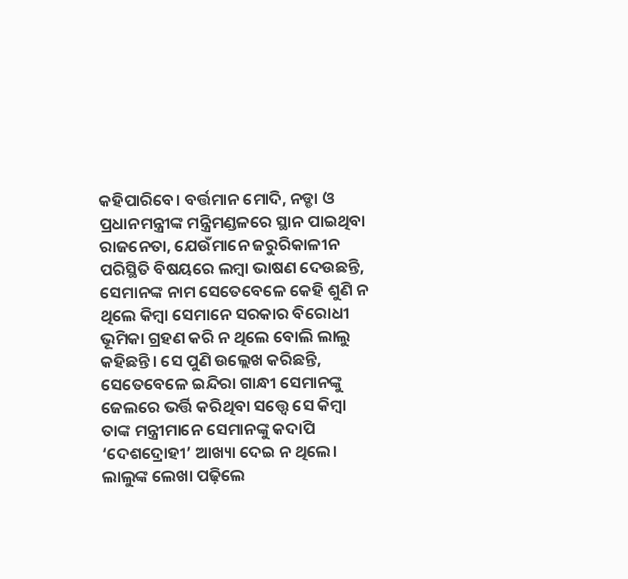କହିପାରିବେ। ବର୍ତ୍ତମାନ ମୋଦି, ନଡ୍ଡା ଓ ପ୍ରଧାନମନ୍ତ୍ରୀଙ୍କ ମନ୍ତ୍ରିମଣ୍ଡଳରେ ସ୍ଥାନ ପାଇଥିବା ରାଜନେତା, ଯେଉଁମାନେ ଜରୁରିକାଳୀନ ପରିସ୍ଥିତି ବିଷୟରେ ଲମ୍ବା ଭାଷଣ ଦେଉଛନ୍ତି, ସେମାନଙ୍କ ନାମ ସେତେବେଳେ କେହି ଶୁଣି ନ ଥିଲେ କିମ୍ବା ସେମାନେ ସରକାର ବିରୋଧୀ ଭୂମିକା ଗ୍ରହଣ କରି ନ ଥିଲେ ବୋଲି ଲାଲୁ କହିଛନ୍ତି। ସେ ପୁଣି ଉଲ୍ଲେଖ କରିଛନ୍ତି, ସେତେବେଳେ ଇନ୍ଦିରା ଗାନ୍ଧୀ ସେମାନଙ୍କୁ ଜେଲରେ ଭର୍ତ୍ତି କରିଥିବା ସତ୍ତ୍ୱେ ସେ କିମ୍ବା ତାଙ୍କ ମନ୍ତ୍ରୀମାନେ ସେମାନଙ୍କୁ କଦାପି ‘ଦେଶଦ୍ରୋହୀ’ ଆଖ୍ୟା ଦେଇ ନ ଥିଲେ। ଲାଲୁଙ୍କ ଲେଖା ପଢ଼ିଲେ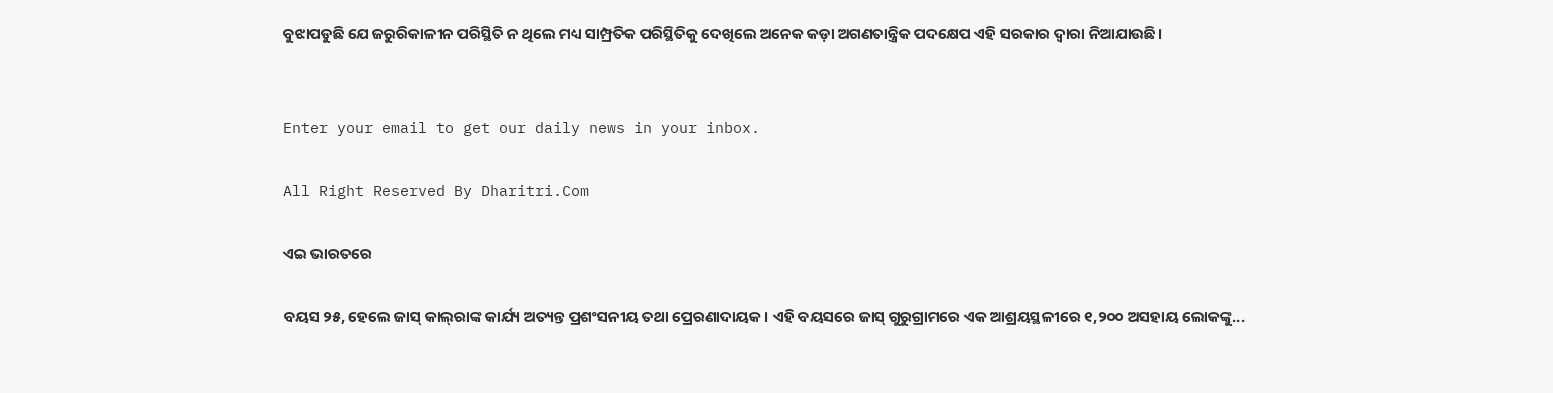ବୁଝାପଡୁଛି ଯେ ଜରୁରିକାଳୀନ ପରିସ୍ଥିତି ନ ଥିଲେ ମଧ୍ୟ ସାମ୍ପ୍ରତିକ ପରିସ୍ଥିତିକୁ ଦେଖିଲେ ଅନେକ କଡ଼ା ଅଗଣତାନ୍ତ୍ରିକ ପଦକ୍ଷେପ ଏହି ସରକାର ଦ୍ୱାରା ନିଆଯାଉଛି।


Enter your email to get our daily news in your inbox.

All Right Reserved By Dharitri.Com

ଏଇ ଭାରତରେ

ବୟସ ୨୫, ହେଲେ ଜାସ୍‌ କାଲ୍‌ରାଙ୍କ କାର୍ଯ୍ୟ ଅତ୍ୟନ୍ତ ପ୍ରଶଂସନୀୟ ତଥା ପ୍ରେରଣାଦାୟକ। ଏହି ବୟସରେ ଜାସ୍‌ ଗୁରୁଗ୍ରାମରେ ଏକ ଆଶ୍ରୟସ୍ଥଳୀରେ ୧,୨୦୦ ଅସହାୟ ଲୋକଙ୍କୁ...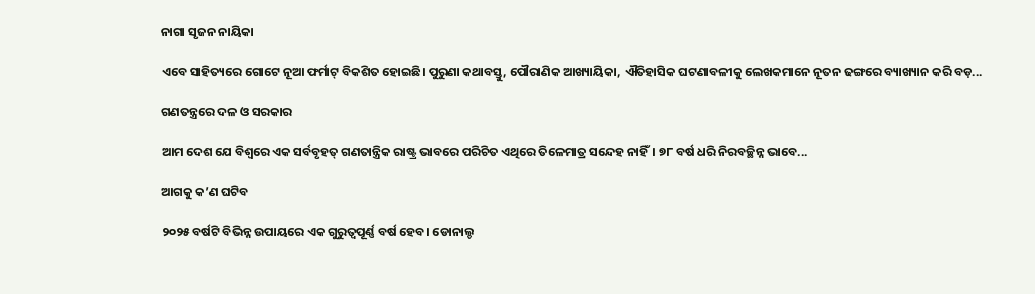ନାଗା ସୃଜନ ନାୟିକା

ଏବେ ସାହିତ୍ୟରେ ଗୋଟେ ନୂଆ ଫର୍ମାଟ୍‌ ବିକଶିତ ହୋଇଛି। ପୁରୁଣା କଥାବସ୍ତୁ, ପୌରାଣିକ ଆଖ୍ୟାୟିକା, ଐତିହାସିକ ଘଟଣାବଳୀକୁ ଲେଖକମାନେ ନୂତନ ଢଙ୍ଗରେ ବ୍ୟାଖ୍ୟାନ କରି ବଡ଼...

ଗଣତନ୍ତ୍ରରେ ଦଳ ଓ ସରକାର

ଆମ ଦେଶ ଯେ ବିଶ୍ୱରେ ଏକ ସର୍ବବୃହତ୍‌ ଗଣତାନ୍ତ୍ରିକ ରାଷ୍ଟ୍ର ଭାବରେ ପରିଚିତ ଏଥିରେ ତିଳେମାତ୍ର ସନ୍ଦେହ ନାହିଁ। ୭୮ ବର୍ଷ ଧରି ନିରବଚ୍ଛିନ୍ନ ଭାବେ...

ଆଗକୁ କ’ଣ ଘଟିବ

୨୦୨୫ ବର୍ଷଟି ବିଭିନ୍ନ ଉପାୟରେ ଏକ ଗୁରୁତ୍ୱପୂର୍ଣ୍ଣ ବର୍ଷ ହେବ। ଡୋନାଲ୍ଡ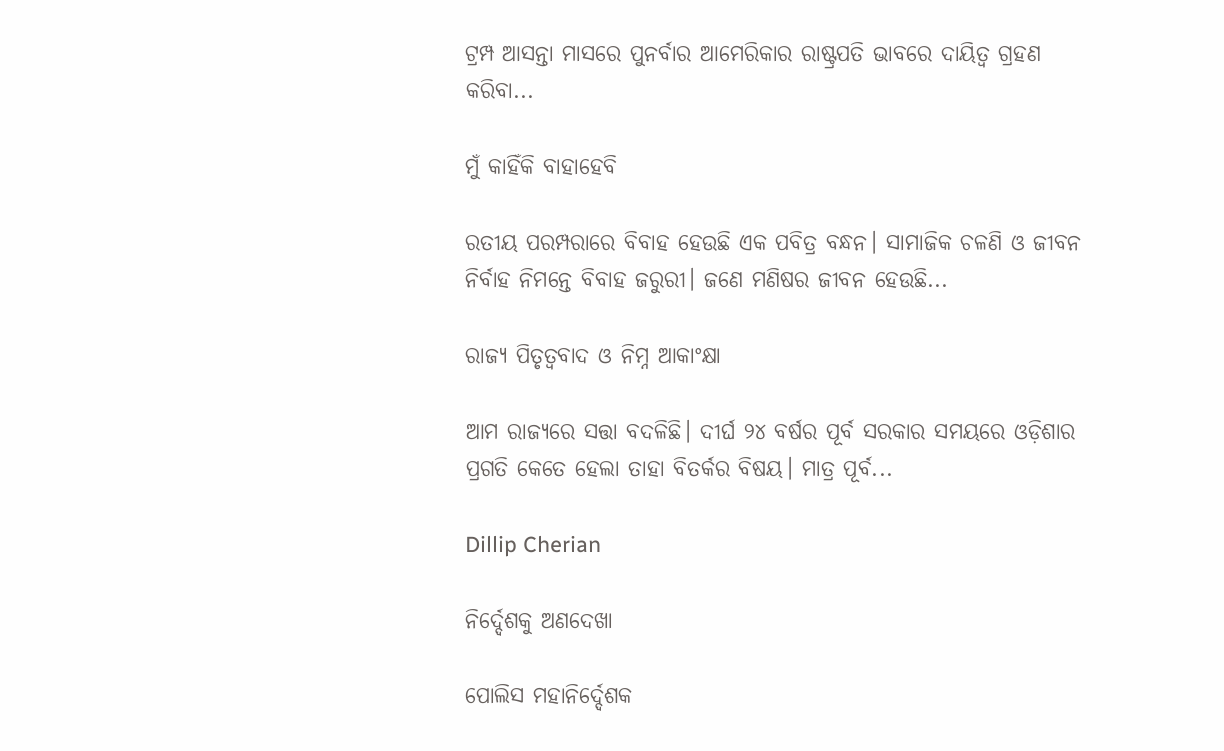ଟ୍ରମ୍ପ ଆସନ୍ତା ମାସରେ ପୁନର୍ବାର ଆମେରିକାର ରାଷ୍ଟ୍ରପତି ଭାବରେ ଦାୟିତ୍ୱ ଗ୍ରହଣ କରିବା...

ମୁଁ କାହିଁକି ବାହାହେବି

ରତୀୟ ପରମ୍ପରାରେ ବିବାହ ହେଉଛି ଏକ ପବିତ୍ର ବନ୍ଧନ। ସାମାଜିକ ଚଳଣି ଓ ଜୀବନ ନିର୍ବାହ ନିମନ୍ତେ ବିବାହ ଜରୁରୀ। ଜଣେ ମଣିଷର ଜୀବନ ହେଉଛି...

ରାଜ୍ୟ ପିତୃତ୍ୱବାଦ ଓ ନିମ୍ନ ଆକାଂକ୍ଷା

ଆମ ରାଜ୍ୟରେ ସତ୍ତା ବଦଳିଛି। ଦୀର୍ଘ ୨୪ ବର୍ଷର ପୂର୍ବ ସରକାର ସମୟରେ ଓଡ଼ିଶାର ପ୍ରଗତି କେତେ ହେଲା ତାହା ବିତର୍କର ବିଷୟ। ମାତ୍ର ପୂର୍ବ...

Dillip Cherian

ନିର୍ଦ୍ଦେଶକୁ ଅଣଦେଖା

ପୋଲିସ ମହାନିର୍ଦ୍ଦେଶକ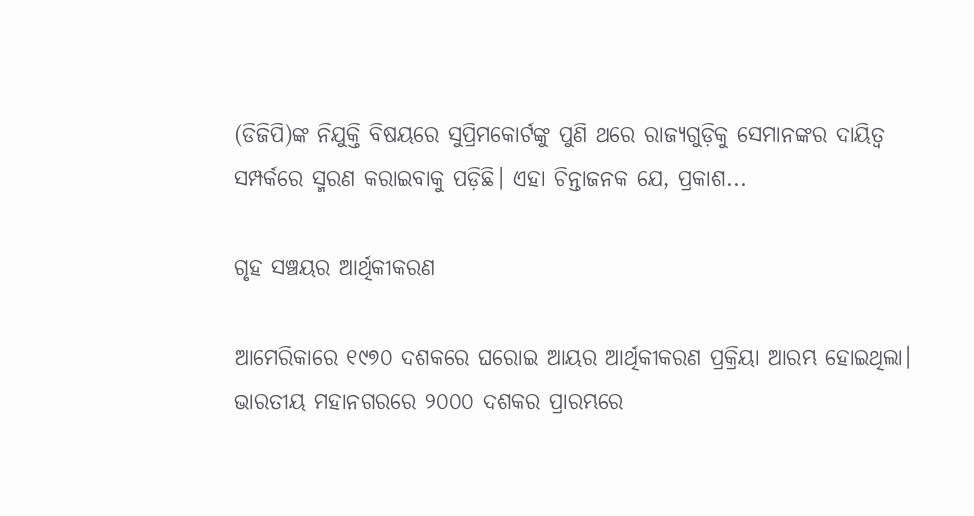(ଡିଜିପି)ଙ୍କ ନିଯୁକ୍ତି ବିଷୟରେ ସୁପ୍ରିମକୋର୍ଟଙ୍କୁ ପୁଣି ଥରେ ରାଜ୍ୟଗୁଡ଼ିକୁ ସେମାନଙ୍କର ଦାୟିତ୍ୱ ସମ୍ପର୍କରେ ସ୍ମରଣ କରାଇବାକୁ ପଡ଼ିଛି। ଏହା ଚିନ୍ତାଜନକ ଯେ, ପ୍ରକାଶ...

ଗୃହ ସଞ୍ଚୟର ଆର୍ଥିକୀକରଣ

ଆମେରିକାରେ ୧୯୭୦ ଦଶକରେ ଘରୋଇ ଆୟର ଆର୍ଥିକୀକରଣ ପ୍ରକ୍ରିୟା ଆରମ୍ଭ ହୋଇଥିଲା। ଭାରତୀୟ ମହାନଗରରେ ୨୦୦୦ ଦଶକର ପ୍ରାରମ୍ଭରେ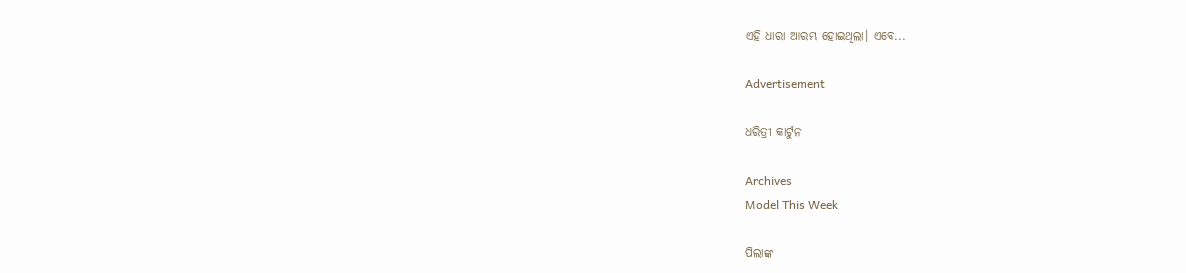ଏହି ଧାରା ଆରମ୍ଭ ହୋଇଥିଲା। ଏବେ...

Advertisement

ଧରିତ୍ରୀ କାର୍ଟୁନ

Archives
Model This Week

ପିଲାଙ୍କ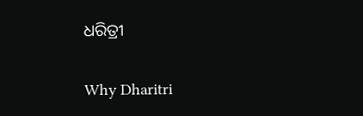ଧରିତ୍ରୀ

Why Dharitri